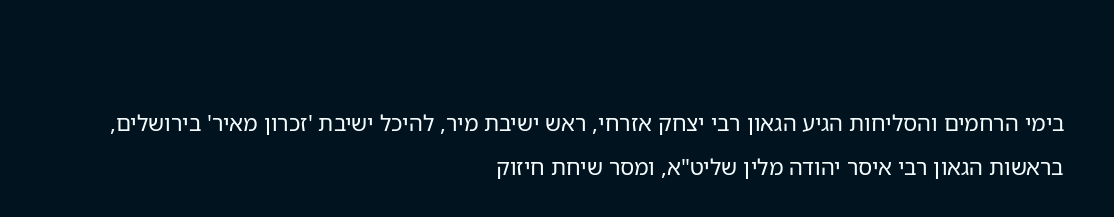בימי הרחמים והסליחות הגיע הגאון רבי יצחק אזרחי, ראש ישיבת מיר, להיכל ישיבת 'זכרון מאיר' בירושלים, בראשות הגאון רבי איסר יהודה מלין שליט"א, ומסר שיחת חיזוק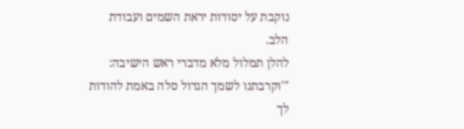נוקבת על יסודות יראת השמים ועבודת הלב.
להלן תמלול מלא מדברי ראש הישיבה:
"'וקרבתנו לשמך הגדול סלה באמת להודות לך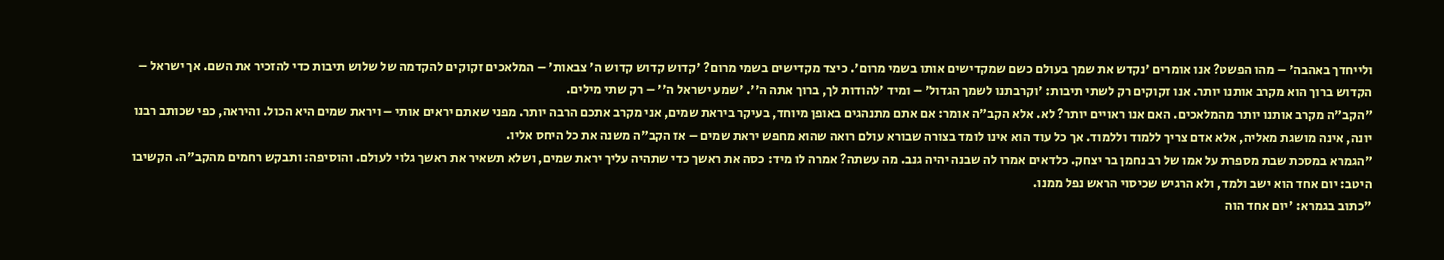ולייחדך באהבה' – מהו הפשט? אנו אומרים 'נקדש את שמך בעולם כשם שמקדישים אותו בשמי מרום'. כיצד מקדישים בשמי מרום? 'קדוש קדוש קדוש ה' צבאות' – המלאכים זקוקים להקדמה של שלוש תיבות כדי להזכיר את השם. אך ישראל – הקדוש ברוך הוא מקרב אותנו יותר. אנו זקוקים רק לשתי תיבות: 'וקרבתנו לשמך הגדול' – ומיד 'להודות לך, ברוך אתה ה''. 'שמע ישראל ה'' – רק שתי מילים.
"הקב"ה מקרב אותנו יותר מהמלאכים. האם אנו ראויים יותר? לא. אלא הקב"ה אומר: אם אתם מתנהגים באופן מיוחד, בעיקר ביראת שמים, אני מקרב אתכם הרבה יותר. מפני שאתם יראים אותי – ויראת שמים היא הכול. והיראה, כפי שכותב רבנו יונה, אינה מושגת מאליה, אלא אדם צריך ללמוד וללמוד. אך כל עוד הוא אינו לומד בצורה שבורא עולם רואה שהוא מחפש יראת שמים – אז הקב"ה משנה את כל היחס אליו.
"הגמרא במסכת שבת מספרת על אמו של רב נחמן בר יצחק. כלדאים אמרו לה שבנה יהיה גנב. מה עשתה? אמרה לו מיד: כסה את ראשך כדי שתהיה עליך יראת שמים, ושלא תשאיר את ראשך גלוי לעולם. והוסיפה: ותבקש רחמים מהקב"ה. הקשיבו היטב: יום אחד הוא ישב ולמד, ולא הרגיש שכיסוי הראש נפל ממנו.
"כתוב בגמרא: 'יום אחד הוה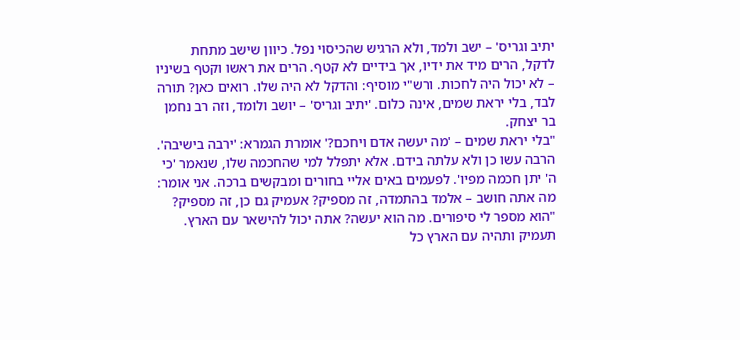יתיב וגריס' – ישב ולמד, ולא הרגיש שהכיסוי נפל. כיוון שישב מתחת לדקל, הרים מיד את ידיו, אך בידיים לא קטף. הרים את ראשו וקטף בשיניו – לא יכול היה לחכות. ורש"י מוסיף: והדקל לא היה שלו. רואים כאן? תורה לבד, בלי יראת שמים, אינה כלום. 'יתיב וגריס' – יושב ולומד, וזה רב נחמן בר יצחק.
"בלי יראת שמים – 'מה יעשה אדם ויחכם?' אומרת הגמרא: 'ירבה בישיבה'. הרבה עשו כן ולא עלתה בידם. אלא יתפלל למי שהחכמה שלו, שנאמר 'כי ה' יתן חכמה מפיו'. לפעמים באים אליי בחורים ומבקשים ברכה. אני אומר: מה אתה חושב – אלמד בהתמדה, זה מספיק? אעמיק גם כן, זה מספיק?
"הוא מספר לי סיפורים. מה הוא יעשה? אתה יכול להישאר עם הארץ. תעמיק ותהיה עם הארץ כל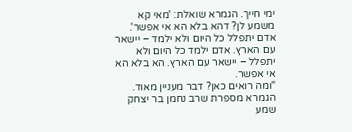ימי חייך. הגמרא שואלת: 'מאי קא משמע לן? דהא בלא הא אי אפשר'. אדם יתפלל כל היום ולא ילמד – יישאר עם הארץ. אדם ילמד כל היום ולא יתפלל – יישאר עם הארץ. הא בלא הא אי אפשר.
"ומה רואים כאן? דבר מעניין מאוד. הגמרא מספרת שרב נחמן בר יצחק שמע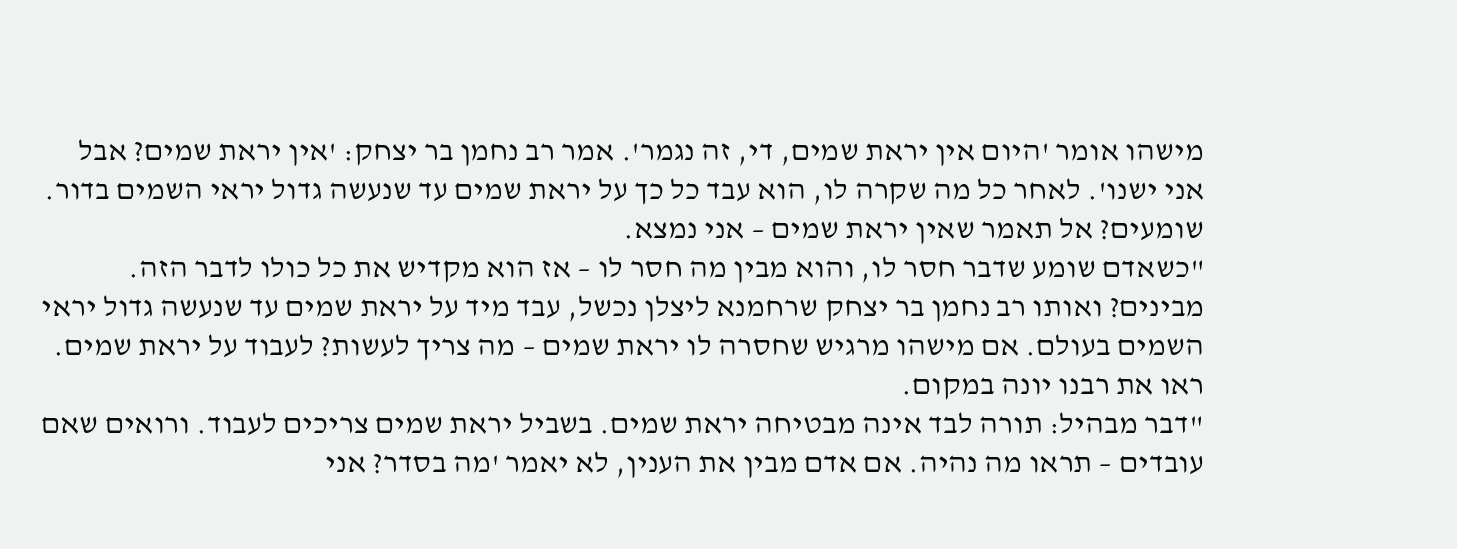מישהו אומר 'היום אין יראת שמים, די, זה נגמר'. אמר רב נחמן בר יצחק: 'אין יראת שמים? אבל אני ישנו'. לאחר כל מה שקרה לו, הוא עבד כל כך על יראת שמים עד שנעשה גדול יראי השמים בדור. שומעים? אל תאמר שאין יראת שמים – אני נמצא.
"כשאדם שומע שדבר חסר לו, והוא מבין מה חסר לו – אז הוא מקדיש את כל כולו לדבר הזה. מבינים? ואותו רב נחמן בר יצחק שרחמנא ליצלן נכשל, עבד מיד על יראת שמים עד שנעשה גדול יראי השמים בעולם. אם מישהו מרגיש שחסרה לו יראת שמים – מה צריך לעשות? לעבוד על יראת שמים. ראו את רבנו יונה במקום.
"דבר מבהיל: תורה לבד אינה מבטיחה יראת שמים. בשביל יראת שמים צריכים לעבוד. ורואים שאם עובדים – תראו מה נהיה. אם אדם מבין את הענין, לא יאמר 'מה בסדר? אני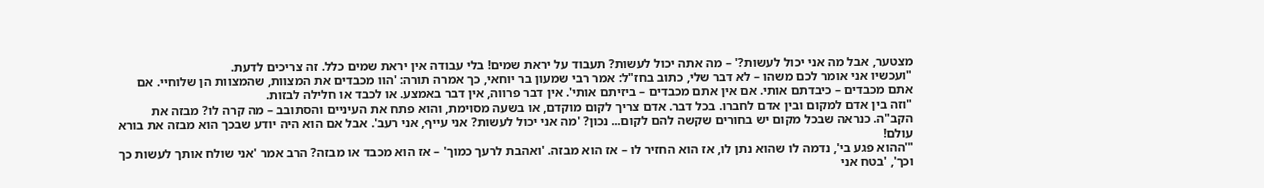מצטער, אבל מה אני יכול לעשות?' – מה אתה יכול לעשות? תעבוד על יראת שמים! בלי עבודה אין יראת שמים כלל. זה צריכים לדעת.
"ועכשיו אני אומר לכם משהו – לא דבר שלי, כתוב בחז"ל: אמר רבי שמעון בר יוחאי, כך אמרה תורה: 'הוו מכבדים את המצוות, שהמצוות הן שלוחיי. אם אתם מכבדים – כיבדתם אותי. אם אין אתם מכבדים – ביזיתם אותי'. אין דבר פרווה, אין דבר באמצע. או לכבד או חלילה לבזות.
"וזה בין אדם למקום ובין אדם לחברו. בכל דבר. אדם צריך לקום מוקדם, או בשעה מסוימת, והוא פתח את העיניים והסתובב – מה קרה לו? מבזה את הקב"ה. כנראה שבכל מקום יש בחורים שקשה להם לקום... נכון? 'מה אני יכול לעשות? אני עייף, אני רעב'. אבל אם הוא היה יודע שבכך הוא מבזה את בורא עולם!
"'ההוא פגע בי', נדמה לו שהוא נתן לו, אז הוא החזיר לו – אז הוא מבזה. 'ואהבת לרעך כמוך' – אז הוא מכבד או מבזה? הרב אמר 'אני שולח אותך לעשות כך וכך', 'בטח אני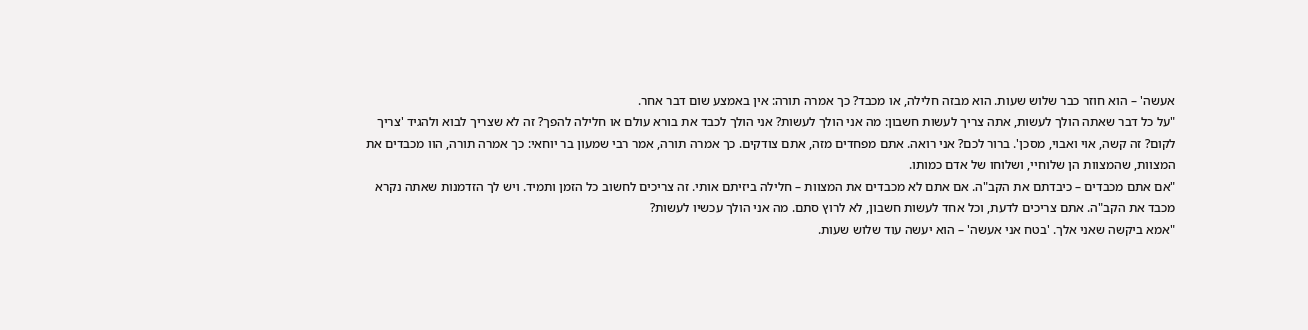אעשה' – הוא חוזר כבר שלוש שעות. הוא מבזה חלילה, או מכבד? כך אמרה תורה: אין באמצע שום דבר אחר.
"על כל דבר שאתה הולך לעשות, אתה צריך לעשות חשבון: מה אני הולך לעשות? אני הולך לכבד את בורא עולם או חלילה להפך? זה לא שצריך לבוא ולהגיד 'צריך לקום? זה קשה, אוי ואבוי, מסכן'. ברור לכם? אני רואה. אתם מפחדים מזה, אתם צודקים. כך אמרה תורה, אמר רבי שמעון בר יוחאי: כך אמרה תורה, הוו מכבדים את המצוות, שהמצוות הן שלוחיי, ושלוחו של אדם כמותו.
"אם אתם מכבדים – כיבדתם את הקב"ה. אם אתם לא מכבדים את המצוות – חלילה ביזיתם אותי. זה צריכים לחשוב כל הזמן ותמיד. ויש לך הזדמנות שאתה נקרא מכבד את הקב"ה. אתם צריכים לדעת, וכל אחד לעשות חשבון, לא לרוץ סתם. מה אני הולך עכשיו לעשות?
"אמא ביקשה שאני אלך. 'בטח אני אעשה' – הוא יעשה עוד שלוש שעות.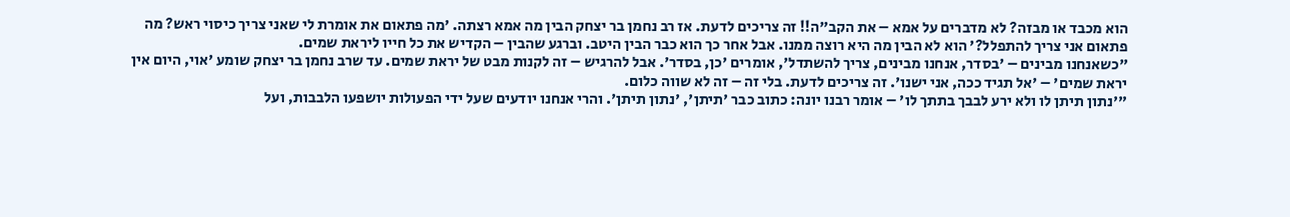הוא מכבד או מבזה? לא מדברים על אמא – את הקב"ה!! זה צריכים לדעת. אז רב נחמן בר יצחק הבין מה אמא רצתה. 'מה פתאום את אומרת לי שאני צריך כיסוי ראש? מה פתאום אני צריך להתפלל?' הוא לא הבין מה היא רוצה ממנו. אבל אחר כך הוא כבר הבין היטב. וברגע שהבין – הקדיש את כל חייו ליראת שמים.
"כשאנחנו מבינים – 'בסדר, אנחנו מבינים, צריך להשתדל', אומרים 'כן, בסדר'. אבל להרגיש – זה לקנות מבט של יראת שמים. עד שרב נחמן בר יצחק שומע 'אוי, היום אין יראת שמים' – 'אל תגיד ככה, אני ישנו'. זה צריכים לדעת. בלי זה – זה לא שווה כלום.
"'נתון תיתן לו ולא ירע לבבך בתתך לו' – אומר רבנו יונה: כתוב כבר 'תיתן', 'נתון תיתן'. והרי אנחנו יודעים שעל ידי הפעולות יושפעו הלבבות, ועל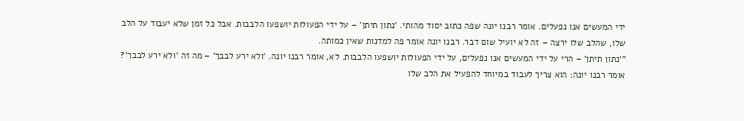ידי המעשים אנו נפעלים. אומר רבנו יונה שפה כתוב יסוד מהותי. 'נתון תיתן' – על ידי הפעולות יושפעו הלבבות. אבל כל זמן שלא יעבוד על הלב שלו, שהלב שלו ירצה – זה לא יועיל שום דבר. רבנו יונה אומר פה למדנות שאין כמותה.
"'נתון תיתן' – הרי על ידי המעשים אנו נפעלים, על ידי הפעולות יושפעו הלבבות. לא, אומר רבנו יונה. 'ולא ירע לבבך' – מה זה 'ולא ירע לבבך'? אומר רבנו יונה: הוא צריך לעבוד במיוחד להפעיל את הלב שלו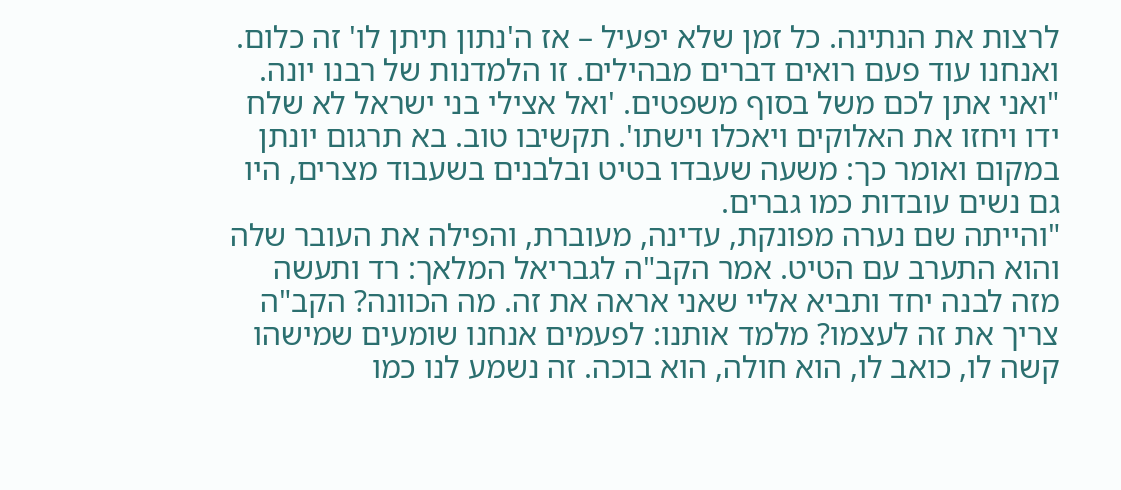לרצות את הנתינה. כל זמן שלא יפעיל – אז ה'נתון תיתן לו' זה כלום. ואנחנו עוד פעם רואים דברים מבהילים. זו הלמדנות של רבנו יונה.
"ואני אתן לכם משל בסוף משפטים. 'ואל אצילי בני ישראל לא שלח ידו ויחזו את האלוקים ויאכלו וישתו'. תקשיבו טוב. בא תרגום יונתן במקום ואומר כך: משעה שעבדו בטיט ובלבנים בשעבוד מצרים, היו גם נשים עובדות כמו גברים.
"והייתה שם נערה מפונקת, עדינה, מעוברת, והפילה את העובר שלה והוא התערב עם הטיט. אמר הקב"ה לגבריאל המלאך: רד ותעשה מזה לבנה יחד ותביא אליי שאני אראה את זה. מה הכוונה? הקב"ה צריך את זה לעצמו? מלמד אותנו: לפעמים אנחנו שומעים שמישהו קשה לו, כואב לו, הוא חולה, הוא בוכה. זה נשמע לנו כמו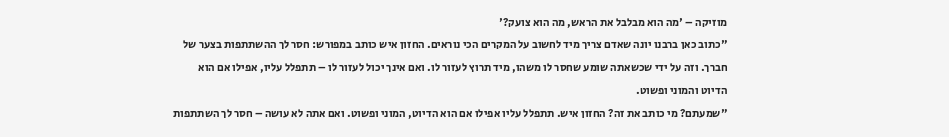מוזיקה – 'מה הוא מבלבל את הראש, מה הוא צועק?'
"כתוב כאן ברבנו יונה שאדם צריך מיד לחשוב על המקרים הכי נוראים. החזון איש כותב במפורש: חסר לך ההשתתפות בצער של חברך. וזה על ידי שכשאתה שומע שחסר לו משהו, מיד תרוץ לעזור לו. ואם אינך יכול לעזור לו – תתפלל עליו, אפילו אם הוא הדיוט והמוני ופשוט.
"שמעתם? מי כותב את זה? החזון איש. תתפלל עליו אפילו אם הוא הדיוט, המוני ופשוט. ואם אתה לא עושה – חסר לך השתתפות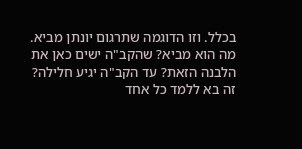בכלל. וזו הדוגמה שתרגום יונתן מביא. מה הוא מביא? שהקב"ה ישים כאן את הלבנה הזאת? עד הקב"ה יגיע חלילה? זה בא ללמד כל אחד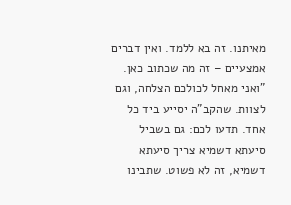מאיתנו. זה בא ללמד. ואין דברים אמצעיים – זה מה שכתוב כאן.
"ואני מאחל לכולכם הצלחה, וגם לצוות. שהקב"ה יסייע ביד כל אחד. תדעו לכם: גם בשביל סיעתא דשמיא צריך סיעתא דשמיא, זה לא פשוט. שתבינו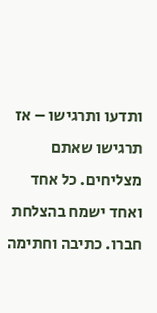ותדעו ותרגישו – אז תרגישו שאתם מצליחים. כל אחד ואחד ישמח בהצלחת חברו. כתיבה וחתימה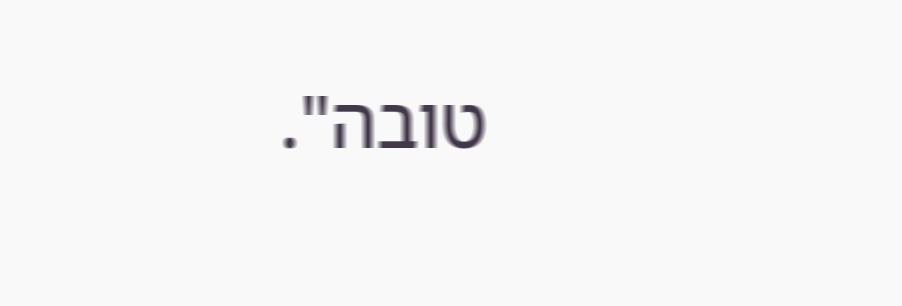טובה".